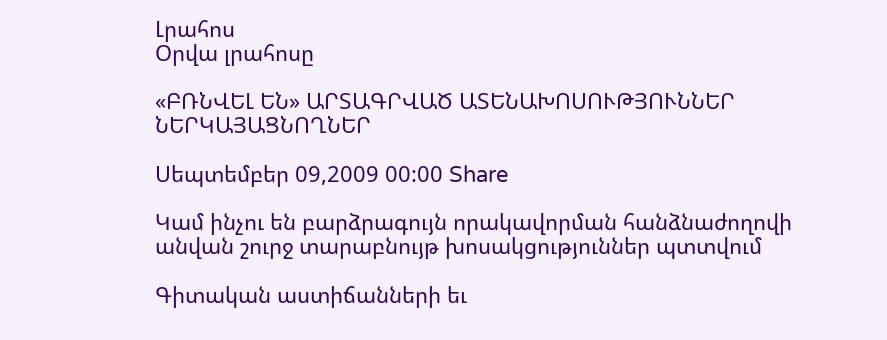Լրահոս
Օրվա լրահոսը

«ԲՌՆՎԵԼ ԵՆ» ԱՐՏԱԳՐՎԱԾ ԱՏԵՆԱԽՈՍՈՒԹՅՈՒՆՆԵՐ ՆԵՐԿԱՅԱՑՆՈՂՆԵՐ

Սեպտեմբեր 09,2009 00:00 Share

Կամ ինչու են բարձրագույն որակավորման հանձնաժողովի անվան շուրջ տարաբնույթ խոսակցություններ պտտվում

Գիտական աստիճանների եւ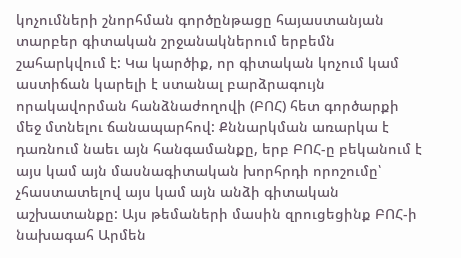կոչումների շնորհման գործընթացը հայաստանյան տարբեր գիտական շրջանակներում երբեմն շահարկվում է: Կա կարծիք, որ գիտական կոչում կամ աստիճան կարելի է ստանալ բարձրագույն որակավորման հանձնաժողովի (ԲՈՀ) հետ գործարքի մեջ մտնելու ճանապարհով: Քննարկման առարկա է դառնում նաեւ այն հանգամանքը, երբ ԲՈՀ-ը բեկանում է այս կամ այն մասնագիտական խորհրդի որոշումը՝ չհաստատելով այս կամ այն անձի գիտական աշխատանքը: Այս թեմաների մասին զրուցեցինք ԲՈՀ-ի նախագահ Արմեն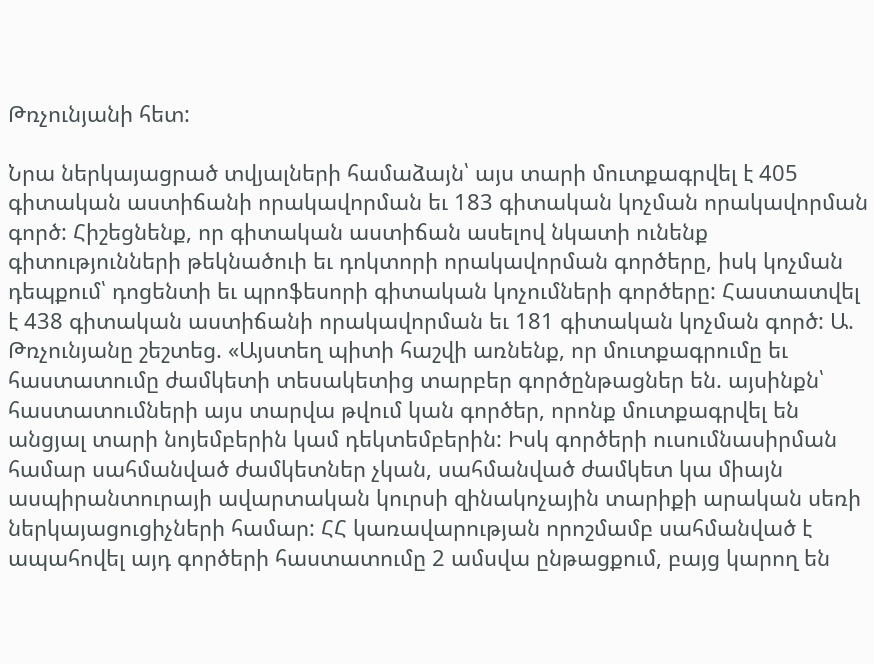Թռչունյանի հետ:

Նրա ներկայացրած տվյալների համաձայն՝ այս տարի մուտքագրվել է 405 գիտական աստիճանի որակավորման եւ 183 գիտական կոչման որակավորման գործ: Հիշեցնենք, որ գիտական աստիճան ասելով նկատի ունենք գիտությունների թեկնածուի եւ դոկտորի որակավորման գործերը, իսկ կոչման դեպքում՝ դոցենտի եւ պրոֆեսորի գիտական կոչումների գործերը: Հաստատվել է 438 գիտական աստիճանի որակավորման եւ 181 գիտական կոչման գործ: Ա. Թռչունյանը շեշտեց. «Այստեղ պիտի հաշվի առնենք, որ մուտքագրումը եւ հաստատումը ժամկետի տեսակետից տարբեր գործընթացներ են. այսինքն՝ հաստատումների այս տարվա թվում կան գործեր, որոնք մուտքագրվել են անցյալ տարի նոյեմբերին կամ դեկտեմբերին: Իսկ գործերի ուսումնասիրման համար սահմանված ժամկետներ չկան, սահմանված ժամկետ կա միայն ասպիրանտուրայի ավարտական կուրսի զինակոչային տարիքի արական սեռի ներկայացուցիչների համար: ՀՀ կառավարության որոշմամբ սահմանված է ապահովել այդ գործերի հաստատումը 2 ամսվա ընթացքում, բայց կարող են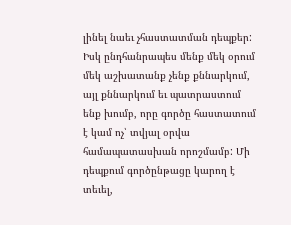լինել նաեւ չհաստատման դեպքեր: Իսկ ընդհանրապես մենք մեկ օրում մեկ աշխատանք չենք քննարկում, այլ քննարկում եւ պատրաստում ենք խումբ, որը գործը հաստատում է կամ ոչ՝ տվյալ օրվա համապատասխան որոշմամբ: Մի դեպքում գործընթացը կարող է տեւել,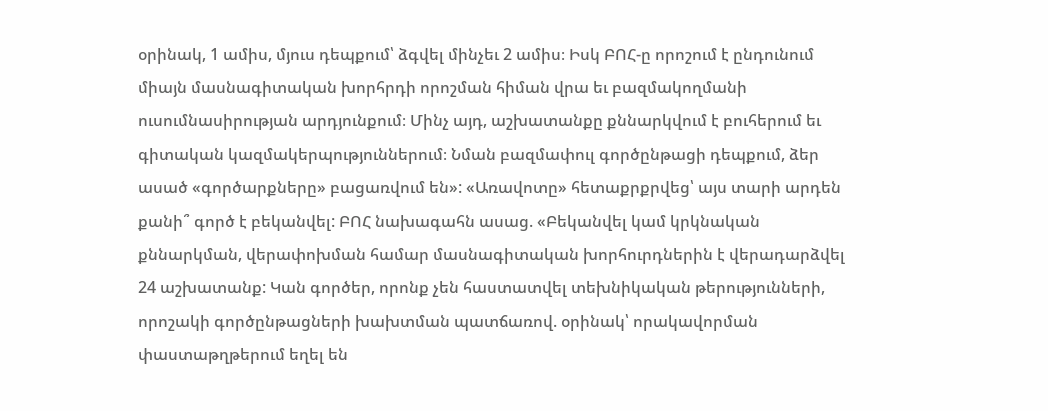օրինակ, 1 ամիս, մյուս դեպքում՝ ձգվել մինչեւ 2 ամիս։ Իսկ ԲՈՀ-ը որոշում է ընդունում միայն մասնագիտական խորհրդի որոշման հիման վրա եւ բազմակողմանի ուսումնասիրության արդյունքում։ Մինչ այդ, աշխատանքը քննարկվում է բուհերում եւ գիտական կազմակերպություններում։ Նման բազմափուլ գործընթացի դեպքում, ձեր ասած «գործարքները» բացառվում են»: «Առավոտը» հետաքրքրվեց՝ այս տարի արդեն քանի՞ գործ է բեկանվել: ԲՈՀ նախագահն ասաց. «Բեկանվել կամ կրկնական քննարկման, վերափոխման համար մասնագիտական խորհուրդներին է վերադարձվել 24 աշխատանք: Կան գործեր, որոնք չեն հաստատվել տեխնիկական թերությունների, որոշակի գործընթացների խախտման պատճառով. օրինակ՝ որակավորման փաստաթղթերում եղել են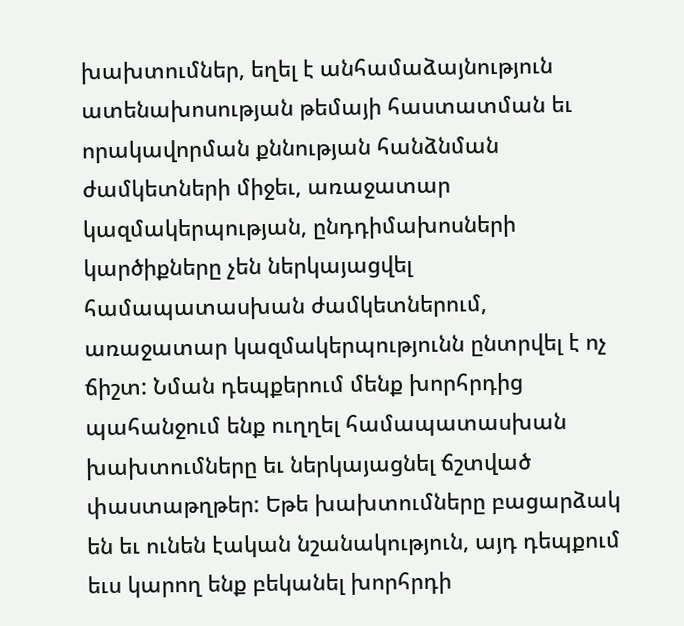խախտումներ, եղել է անհամաձայնություն ատենախոսության թեմայի հաստատման եւ որակավորման քննության հանձնման ժամկետների միջեւ, առաջատար կազմակերպության, ընդդիմախոսների կարծիքները չեն ներկայացվել համապատասխան ժամկետներում, առաջատար կազմակերպությունն ընտրվել է ոչ ճիշտ: Նման դեպքերում մենք խորհրդից պահանջում ենք ուղղել համապատասխան խախտումները եւ ներկայացնել ճշտված փաստաթղթեր: Եթե խախտումները բացարձակ են եւ ունեն էական նշանակություն, այդ դեպքում եւս կարող ենք բեկանել խորհրդի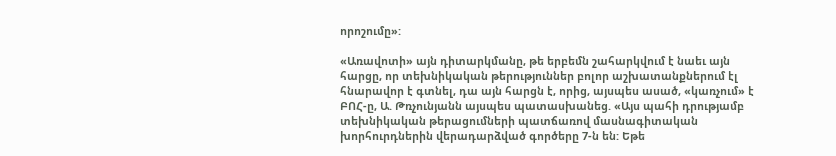որոշումը»:

«Առավոտի» այն դիտարկմանը, թե երբեմն շահարկվում է նաեւ այն հարցը, որ տեխնիկական թերություններ բոլոր աշխատանքներում էլ հնարավոր է գտնել, դա այն հարցն է, որից, այսպես ասած, «կառչում» է ԲՈՀ-ը, Ա. Թռչունյանն այսպես պատասխանեց. «Այս պահի դրությամբ տեխնիկական թերացումների պատճառով մասնագիտական խորհուրդներին վերադարձված գործերը 7-ն են: Եթե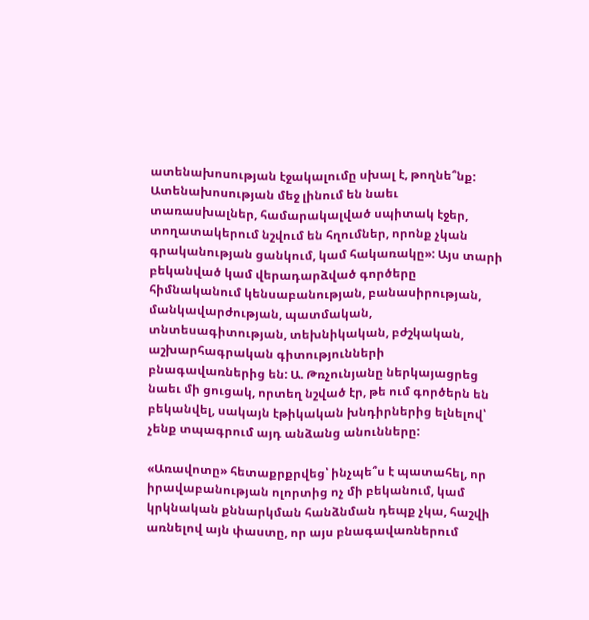ատենախոսության էջակալումը սխալ է, թողնե՞նք: Ատենախոսության մեջ լինում են նաեւ տառասխալներ, համարակալված սպիտակ էջեր, տողատակերում նշվում են հղումներ, որոնք չկան գրականության ցանկում, կամ հակառակը»: Այս տարի բեկանված կամ վերադարձված գործերը հիմնականում կենսաբանության, բանասիրության, մանկավարժության, պատմական, տնտեսագիտության, տեխնիկական, բժշկական, աշխարհագրական գիտությունների բնագավառներից են: Ա. Թռչունյանը ներկայացրեց նաեւ մի ցուցակ, որտեղ նշված էր, թե ում գործերն են բեկանվել, սակայն էթիկական խնդիրներից ելնելով՝ չենք տպագրում այդ անձանց անունները:

«Առավոտը» հետաքրքրվեց՝ ինչպե՞ս է պատահել, որ իրավաբանության ոլորտից ոչ մի բեկանում, կամ կրկնական քննարկման հանձնման դեպք չկա, հաշվի առնելով այն փաստը, որ այս բնագավառներում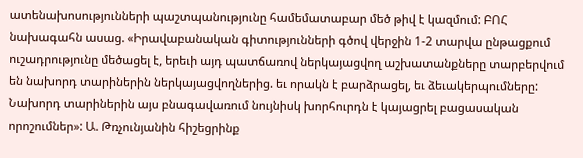ատենախոսությունների պաշտպանությունը համեմատաբար մեծ թիվ է կազմում: ԲՈՀ նախագահն ասաց. «Իրավաբանական գիտությունների գծով վերջին 1-2 տարվա ընթացքում ուշադրությունը մեծացել է, երեւի այդ պատճառով ներկայացվող աշխատանքները տարբերվում են նախորդ տարիներին ներկայացվողներից. եւ որակն է բարձրացել, եւ ձեւակերպումները: Նախորդ տարիներին այս բնագավառում նույնիսկ խորհուրդն է կայացրել բացասական որոշումներ»: Ա. Թռչունյանին հիշեցրինք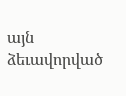այն ձեւավորված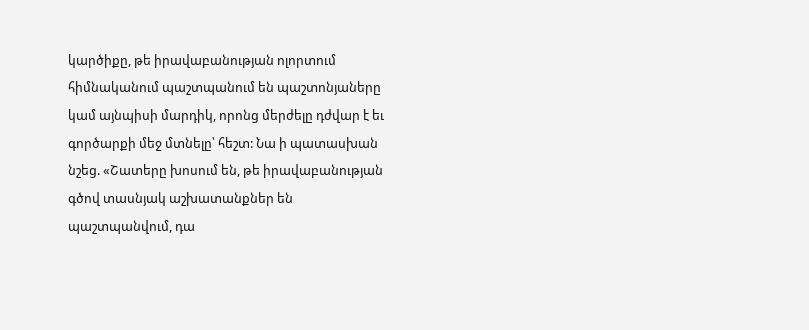կարծիքը, թե իրավաբանության ոլորտում հիմնականում պաշտպանում են պաշտոնյաները կամ այնպիսի մարդիկ, որոնց մերժելը դժվար է եւ գործարքի մեջ մտնելը՝ հեշտ: Նա ի պատասխան նշեց. «Շատերը խոսում են, թե իրավաբանության գծով տասնյակ աշխատանքներ են պաշտպանվում, դա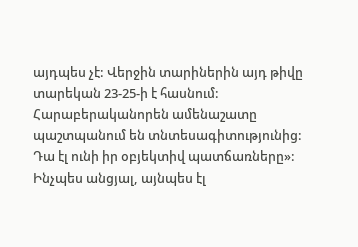այդպես չէ: Վերջին տարիներին այդ թիվը տարեկան 23-25-ի է հասնում: Հարաբերականորեն ամենաշատը պաշտպանում են տնտեսագիտությունից: Դա էլ ունի իր օբյեկտիվ պատճառները»: Ինչպես անցյալ, այնպես էլ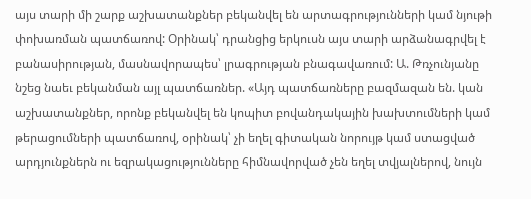այս տարի մի շարք աշխատանքներ բեկանվել են արտագրությունների կամ նյութի փոխառման պատճառով: Օրինակ՝ դրանցից երկուսն այս տարի արձանագրվել է բանասիրության, մասնավորապես՝ լրագրության բնագավառում: Ա. Թռչունյանը նշեց նաեւ բեկանման այլ պատճառներ. «Այդ պատճառները բազմազան են. կան աշխատանքներ, որոնք բեկանվել են կոպիտ բովանդակային խախտումների կամ թերացումների պատճառով, օրինակ՝ չի եղել գիտական նորույթ կամ ստացված արդյունքներն ու եզրակացությունները հիմնավորված չեն եղել տվյալներով, նույն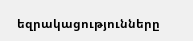եզրակացությունները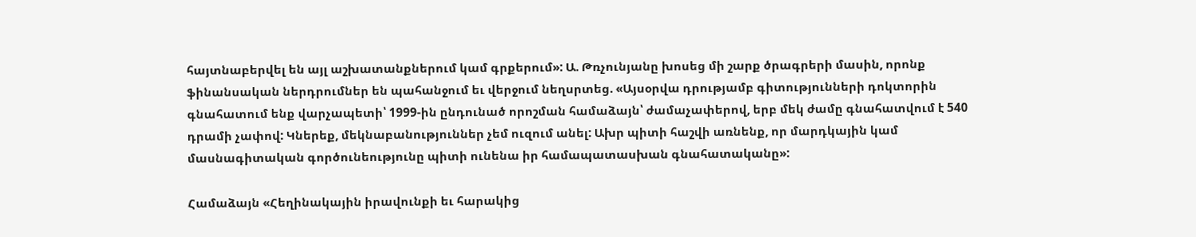հայտնաբերվել են այլ աշխատանքներում կամ գրքերում»: Ա. Թռչունյանը խոսեց մի շարք ծրագրերի մասին, որոնք ֆինանսական ներդրումներ են պահանջում եւ վերջում նեղսրտեց. «Այսօրվա դրությամբ գիտությունների դոկտորին գնահատում ենք վարչապետի՝ 1999-ին ընդունած որոշման համաձայն՝ ժամաչափերով, երբ մեկ ժամը գնահատվում է 540 դրամի չափով: Կներեք, մեկնաբանություններ չեմ ուզում անել: Ախր պիտի հաշվի առնենք, որ մարդկային կամ մասնագիտական գործունեությունը պիտի ունենա իր համապատասխան գնահատականը»:

Համաձայն «Հեղինակային իրավունքի եւ հարակից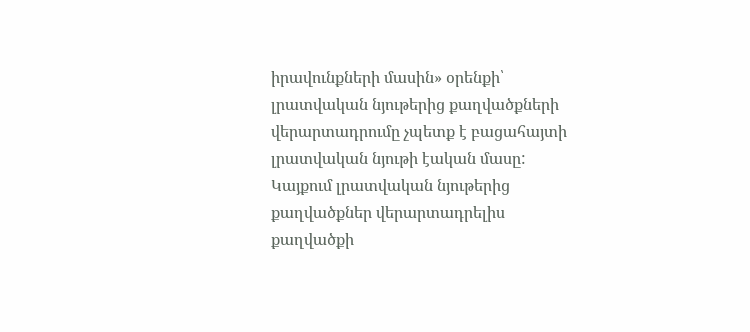իրավունքների մասին» օրենքի՝ լրատվական նյութերից քաղվածքների վերարտադրումը չպետք է բացահայտի լրատվական նյութի էական մասը: Կայքում լրատվական նյութերից քաղվածքներ վերարտադրելիս քաղվածքի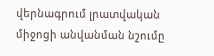վերնագրում լրատվական միջոցի անվանման նշումը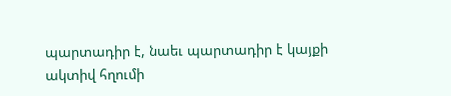պարտադիր է, նաեւ պարտադիր է կայքի ակտիվ հղումի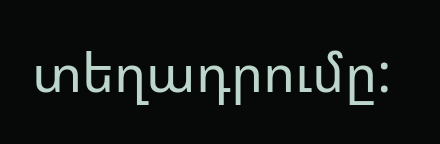տեղադրումը: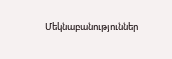Մեկնաբանություններ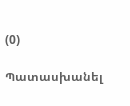(0)

Պատասխանել